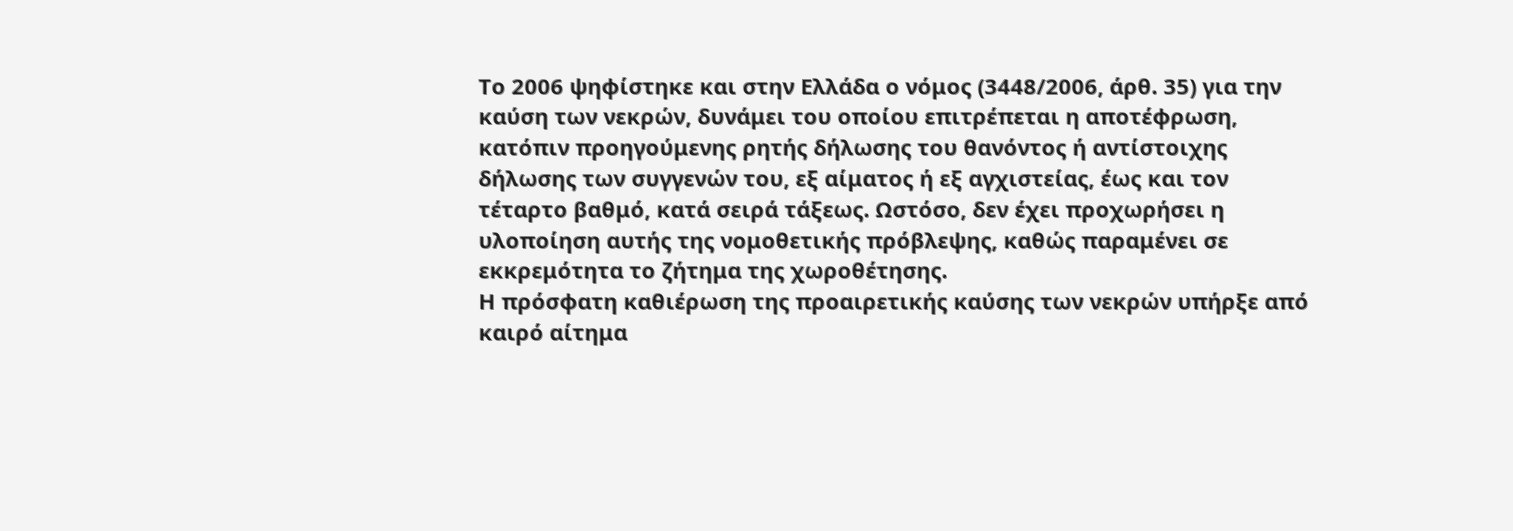Το 2006 ψηφίστηκε και στην Ελλάδα ο νόμος (3448/2006, άρθ. 35) για την καύση των νεκρών, δυνάμει του οποίου επιτρέπεται η αποτέφρωση, κατόπιν προηγούμενης ρητής δήλωσης του θανόντος ή αντίστοιχης δήλωσης των συγγενών του, εξ αίματος ή εξ αγχιστείας, έως και τον τέταρτο βαθμό, κατά σειρά τάξεως. Ωστόσο, δεν έχει προχωρήσει η υλοποίηση αυτής της νομοθετικής πρόβλεψης, καθώς παραμένει σε εκκρεμότητα το ζήτημα της χωροθέτησης.
Η πρόσφατη καθιέρωση της προαιρετικής καύσης των νεκρών υπήρξε από καιρό αίτημα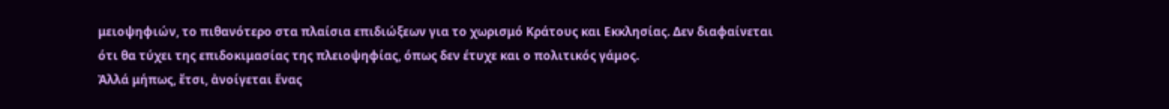μειοψηφιών, το πιθανότερο στα πλαίσια επιδιώξεων για το χωρισμό Κράτους και Εκκλησίας. Δεν διαφαίνεται ότι θα τύχει της επιδοκιμασίας της πλειοψηφίας, όπως δεν έτυχε και ο πολιτικός γάμος.
Ἀλλά μήπως, ἔτσι, ἀνοίγεται ἕνας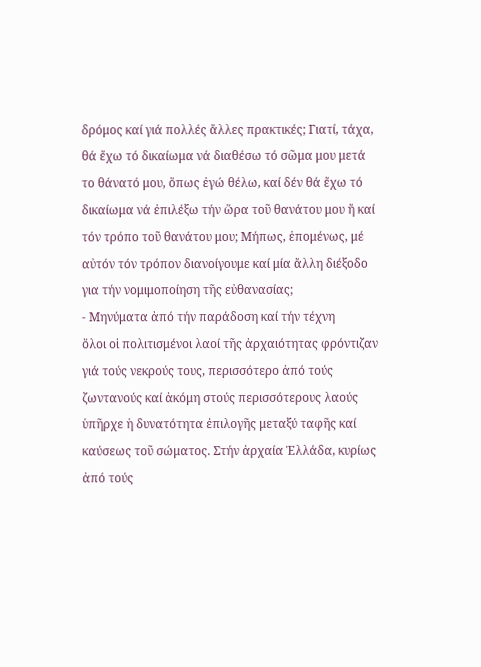δρόμος καί γιά πολλές ἄλλες πρακτικές; Γιατί, τάχα, θά ἔχω τό δικαίωμα νά διαθέσω τό σῶμα μου μετά το θάνατό μου, ὅπως ἐγώ θέλω, καί δέν θά ἔχω τό δικαίωμα νά ἐπιλέξω τήν ὥρα τοῦ θανάτου μου ἤ καί τόν τρόπο τοῦ θανάτου μου; Μήπως, ἑπομένως, μέ αὐτόν τόν τρόπον διανοίγουμε καί μία ἄλλη διέξοδο για τήν νομιμοποίηση τῆς εὐθανασίας;
- Μηνύματα ἀπό τήν παράδοση καί τήν τέχνη
ὅλοι οἱ πολιτισμένοι λαοί τῆς ἀρχαιότητας φρόντιζαν γιά τούς νεκρούς τους, περισσότερο ἀπό τούς ζωντανούς καί ἀκόμη στούς περισσότερους λαούς ὑπῆρχε ἡ δυνατότητα ἐπιλογῆς μεταξύ ταφῆς καί καύσεως τοῦ σώματος. Στήν ἀρχαία Ἑλλάδα, κυρίως ἀπό τούς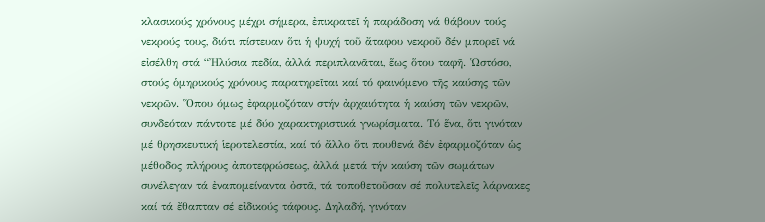κλασικούς χρόνους μέχρι σήμερα, ἐπικρατεῖ ἡ παράδοση νά θάβουν τούς νεκρούς τους, διότι πίστευαν ὅτι ἡ ψυχή τοῦ ἄταφου νεκροῦ δέν μπορεῖ νά εἰσέλθη στά “Ἠλύσια πεδία, ἀλλά περιπλανᾶται, ἕως ὅτου ταφῆ. Ὡστόσο, στούς ὁμηρικούς χρόνους παρατηρεῖται καί τό φαινόμενο τῆς καύσης τῶν νεκρῶν. Ὅπου όμως ἐφαρμοζόταν στήν ἀρχαιότητα ἡ καύση τῶν νεκρῶν, συνδεόταν πάντοτε μέ δύο χαρακτηριστικά γνωρίσματα. Τό ἕνα, ὅτι γινόταν μέ θρησκευτική ἱεροτελεστία, καί τό ἄλλο ὅτι πουθενά δέν ἐφαρμοζόταν ὡς μέθοδος πλήρους ἀποτεφρώσεως, ἀλλά μετά τήν καύση τῶν σωμάτων συνέλεγαν τά ἐναπομείναντα ὀστᾶ, τά τοποθετοῦσαν σέ πολυτελεῖς λάρνακες καί τά ἔθαπταν σέ εἰδικούς τάφους. Δηλαδή, γινόταν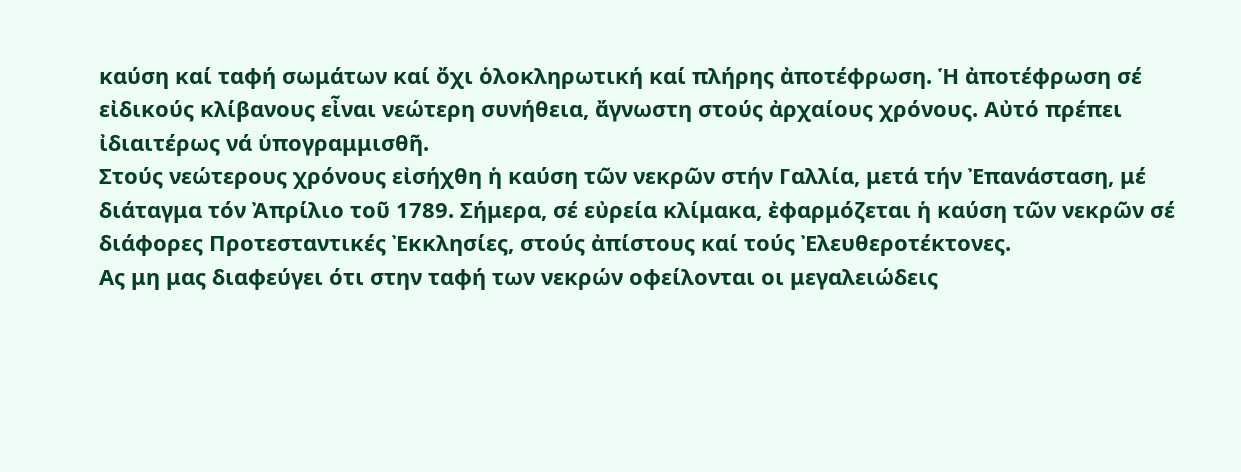καύση καί ταφή σωμάτων καί ὄχι ὁλοκληρωτική καί πλήρης ἀποτέφρωση. Ἡ ἀποτέφρωση σέ εἰδικούς κλίβανους εἶναι νεώτερη συνήθεια, ἄγνωστη στούς ἀρχαίους χρόνους. Αὐτό πρέπει ἰδιαιτέρως νά ὑπογραμμισθῆ.
Στούς νεώτερους χρόνους εἰσήχθη ἡ καύση τῶν νεκρῶν στήν Γαλλία, μετά τήν Ἐπανάσταση, μέ διάταγμα τόν Ἀπρίλιο τοῦ 1789. Σήμερα, σέ εὐρεία κλίμακα, ἐφαρμόζεται ἡ καύση τῶν νεκρῶν σέ διάφορες Προτεσταντικές Ἐκκλησίες, στούς ἀπίστους καί τούς Ἐλευθεροτέκτονες.
Ας μη μας διαφεύγει ότι στην ταφή των νεκρών οφείλονται οι μεγαλειώδεις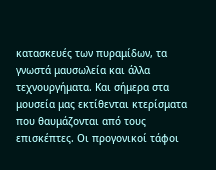κατασκευές των πυραμίδων, τα γνωστά μαυσωλεία και άλλα τεχνουργήματα. Και σήμερα στα μουσεία μας εκτίθενται κτερίσματα που θαυμάζονται από τους επισκέπτες. Οι προγονικοί τάφοι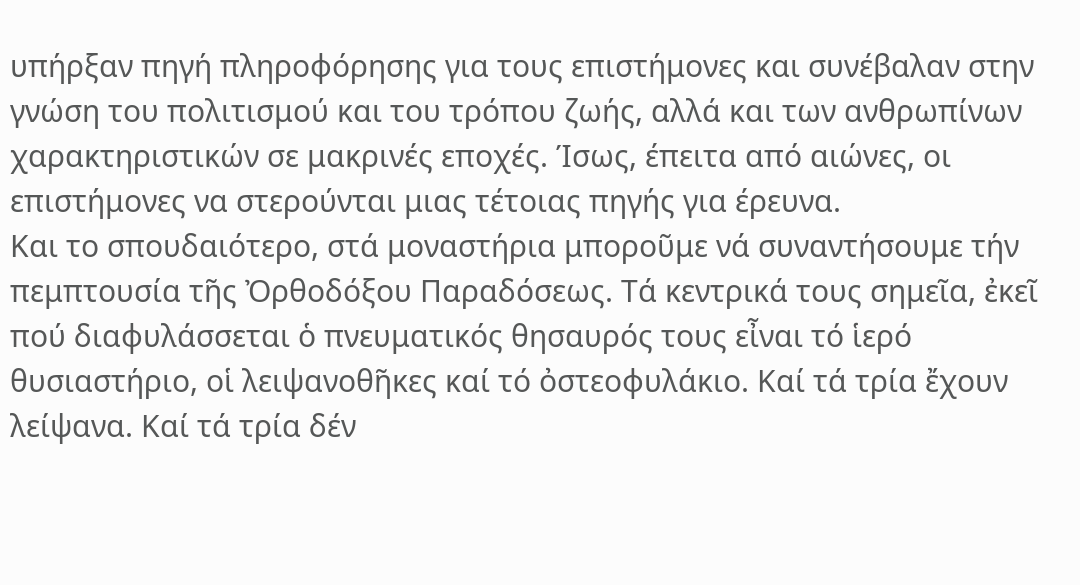υπήρξαν πηγή πληροφόρησης για τους επιστήμονες και συνέβαλαν στην γνώση του πολιτισμού και του τρόπου ζωής, αλλά και των ανθρωπίνων χαρακτηριστικών σε μακρινές εποχές. Ίσως, έπειτα από αιώνες, οι επιστήμονες να στερούνται μιας τέτοιας πηγής για έρευνα.
Και το σπουδαιότερο, στά μοναστήρια μποροῦμε νά συναντήσουμε τήν πεμπτουσία τῆς Ὀρθοδόξου Παραδόσεως. Τά κεντρικά τους σημεῖα, ἐκεῖ πού διαφυλάσσεται ὁ πνευματικός θησαυρός τους εἶναι τό ἱερό θυσιαστήριο, οἱ λειψανοθῆκες καί τό ὀστεοφυλάκιο. Καί τά τρία ἔχουν λείψανα. Καί τά τρία δέν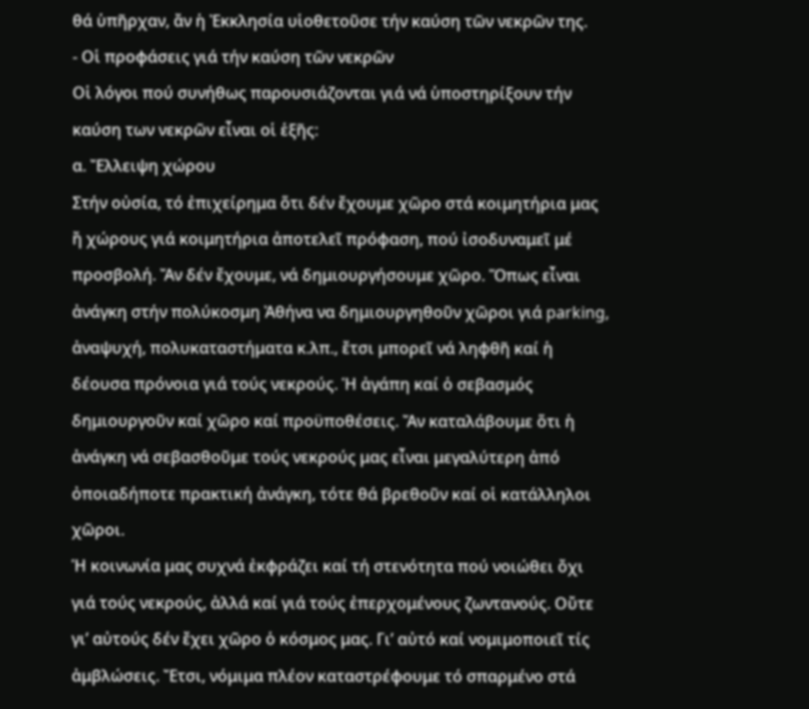θά ὑπῆρχαν, ἄν ἡ Ἐκκλησία υἱοθετοῦσε τήν καύση τῶν νεκρῶν της.
- Οἱ προφάσεις γιά τήν καύση τῶν νεκρῶν
Οἱ λόγοι πού συνήθως παρουσιάζονται γιά νά ὑποστηρίξουν τήν καύση των νεκρῶν εἶναι οἱ ἑξῆς:
α. Ἔλλειψη χώρου
Στήν οὐσία, τό ἐπιχείρημα ὅτι δέν ἔχουμε χῶρο στά κοιμητήρια μας ἤ χώρους γιά κοιμητήρια ἀποτελεῖ πρόφαση, πού ἰσοδυναμεῖ μέ προσβολή. Ἄν δέν ἔχουμε, νά δημιουργήσουμε χῶρο. Ὅπως εἶναι ἀνάγκη στήν πολύκοσμη Ἀθήνα να δημιουργηθοῦν χῶροι γιά parking, ἀναψυχή, πολυκαταστήματα κ.λπ., ἔτσι μπορεῖ νά ληφθῆ καί ἡ δέουσα πρόνοια γιά τούς νεκρούς. Ἡ ἀγάπη καί ὁ σεβασμός δημιουργοῦν καί χῶρο καί προϋποθέσεις. Ἄν καταλάβουμε ὅτι ἡ ἀνάγκη νά σεβασθοῦμε τούς νεκρούς μας εἶναι μεγαλύτερη ἀπό ὀποιαδήποτε πρακτική ἀνάγκη, τότε θά βρεθοῦν καί οἱ κατάλληλοι χῶροι.
Ἡ κοινωνία μας συχνά ἐκφράζει καί τή στενότητα πού νοιώθει ὄχι γιά τούς νεκρούς, ἀλλά καί γιά τούς ἐπερχομένους ζωντανούς. Οὔτε γι’ αὐτούς δέν ἔχει χῶρο ὁ κόσμος μας. Γι’ αὐτό καί νομιμοποιεῖ τίς ἀμβλώσεις. Ἔτσι, νόμιμα πλέον καταστρέφουμε τό σπαρμένο στά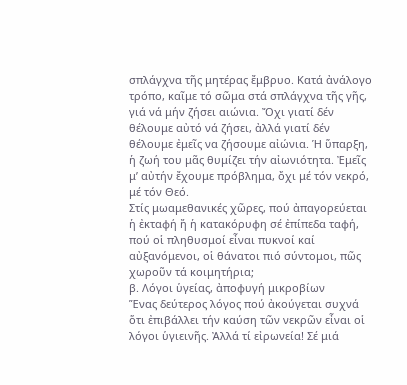σπλάγχνα τῆς μητέρας ἔμβρυο. Κατά ἀνάλογο τρόπο, καῖμε τό σῶμα στά σπλάγχνα τῆς γῆς, γιά νά μήν ζήσει αιώνια. Ὄχι γιατί δέν θέλουμε αὐτό νά ζήσει, ἀλλά γιατί δέν θέλουμε ἐμεῖς να ζήσουμε αἰώνια. Ἡ ὕπαρξη, ἡ ζωή του μᾶς θυμίζει τήν αἰωνιότητα. Ἐμεῖς μ’ αὐτήν ἔχουμε πρόβλημα, ὄχι μέ τόν νεκρό, μέ τόν Θεό.
Στίς μωαμεθανικές χῶρες, πού ἀπαγορεύεται ἡ ἐκταφή ἤ ἡ κατακόρυφη σέ ἐπίπεδα ταφή, πού οἱ πληθυσμοί εἶναι πυκνοί καί αὐξανόμενοι, οἱ θάνατοι πιό σύντομοι, πῶς χωροῦν τά κοιμητήρια;
β. Λόγοι ὑγείας, ἀποφυγή μικροβίων
Ἕνας δεύτερος λόγος πού ἀκούγεται συχνά ὅτι ἐπιβάλλει τήν καύση τῶν νεκρῶν εἶναι οἱ λόγοι ὑγιεινῆς. Ἀλλά τί εἰρωνεία! Σέ μιά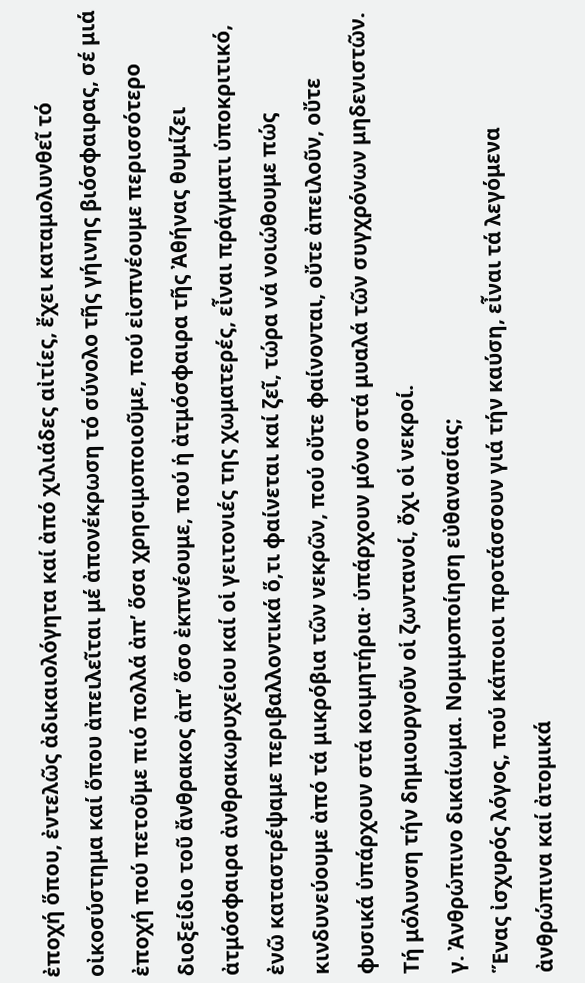ἐποχή ὅπου, ἐντελῶς ἀδικαιολόγητα καί ἀπό χιλιάδες αἰτίες, ἔχει καταμολυνθεῖ τό οἰκοσύστημα καί ὅπου ἀπειλεῖται μέ ἀπονέκρωση τό σύνολο τῆς γήινης βιόσφαιρας, σέ μιά ἐποχή πού πετοῦμε πιό πολλά ἀπ’ ὅσα χρησιμοποιοῦμε, πού εἰσπνέουμε περισσότερο διοξείδιο τοῦ ἄνθρακος ἀπ’ ὅσο ἐκπνέουμε, πού ἡ ἀτμόσφαιρα τῆς Ἀθήνας θυμίζει ἀτμόσφαιρα ἀνθρακωρυχείου καί οἱ γειτονιές της χωματερές, εἶναι πράγματι ὑποκριτικό, ἐνῶ καταστρέψαμε περιβαλλοντικά ὅ,τι φαίνεται καί ζεῖ, τώρα νά νοιώθουμε πώς κινδυνεύουμε ἀπό τά μικρόβια τῶν νεκρῶν, πού οὔτε φαίνονται, οὔτε ἀπειλοῦν, οὔτε φυσικά ὑπάρχουν στά κοιμητήρια· ὑπάρχουν μόνο στά μυαλά τῶν συγχρόνων μηδενιστῶν. Τή μόλυνση τήν δημιουργοῦν οἱ ζωντανοί, ὄχι οἱ νεκροί.
γ. Ἀνθρώπινο δικαίωμα. Νομιμοποίηση εὐθανασίας;
Ἕνας ἰσχυρός λόγος, πού κάποιοι προτάσσουν γιά τήν καύση, εἶναι τά λεγόμενα ἀνθρώπινα καί ἀτομικά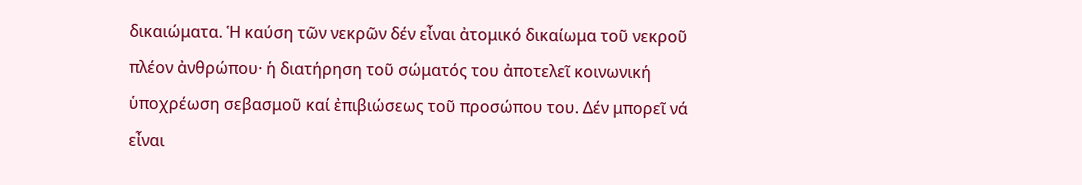δικαιώματα. Ἡ καύση τῶν νεκρῶν δέν εἶναι ἀτομικό δικαίωμα τοῦ νεκροῦ πλέον ἀνθρώπου· ἡ διατήρηση τοῦ σώματός του ἀποτελεῖ κοινωνική ὑποχρέωση σεβασμοῦ καί ἐπιβιώσεως τοῦ προσώπου του. Δέν μπορεῖ νά εἶναι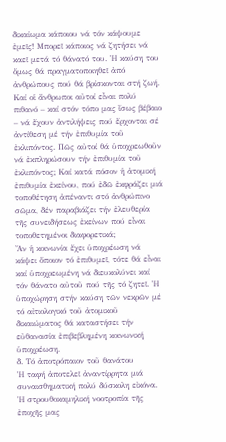δικαίωμα κάποιου νά τόν κάψουμε ἐμεῖς! Μπορεῖ κάποιος νά ζητήσει νά καεῖ μετά τό θάνατό του. Ἡ καύση του ὅμως θά πραγματοποιηθεῖ ἀπό ἀνθρώπους πού θά βρίσκονται στή ζωή. Καί οἱ ἄνθρωποι αὐτοί εἶναι πολύ πιθανό – καί στόν τόπο μας ἴσως βέβαιο – νά ἔχουν ἀντιλήψεις πού ἔρχονται σέ ἀντίθεση μέ τήν ἐπιθυμία τοῦ ἐκλιπόντος. Πῶς αὐτοί θά ὑποχρεωθοῦν νά ἐκπληρώσουν τήν ἐπιθυμία τοῦ ἐκλιπόντος; Καί κατά πόσον ἡ ἀτομική ἐπιθυμία ἐκείνου, πού ἐδῶ ἐκφράζει μιά τοποθέτηση ἀπέναντι στό ἀνθρώπινο σῶμα, δέν παραβιάζει τήν ἐλευθερία τῆς συνειδήσεως ἐκείνων πού εἶναι τοποθετημένοι διαφορετικά;
Ἄν ἡ κοινωνία ἔχει ὑποχρέωση νά κάψει ὅποιον τό ἐπιθυμεῖ, τότε θά εἶναι καί ὑποχρεωμένη νά διευκολύνει καί τόν θάνατο αὐτοῦ πού τῆς τό ζητεῖ. Ἡ ὑποχώρηση στήν καύση τῶν νεκρῶν μέ τό αἰτιολογικό τοῦ ἀτομικοῦ δικαιώματος θά καταστήσει τήν εὐθανασία ἐπιβεβλημένη κοινωνική ὑποχρέωση.
δ. Τό ἀποτρόπαιον τοῦ θανάτου
Ἡ ταφή ἀποτελεῖ ἀναντίρρητα μιά συναισθηματική πολύ δύσκολη εἰκόνα. Ἡ στρουθοκαμηλική νοοτροπία τῆς ἐποχῆς μας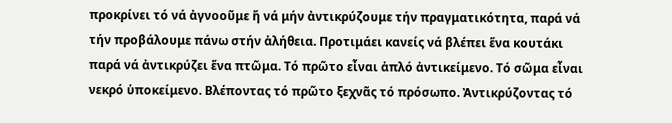προκρίνει τό νά ἀγνοοῦμε ἤ νά μήν ἀντικρύζουμε τήν πραγματικότητα, παρά νά τήν προβάλουμε πάνω στήν ἀλήθεια. Προτιμάει κανείς νά βλέπει ἕνα κουτάκι παρά νά ἀντικρύζει ἕνα πτῶμα. Τό πρῶτο εἶναι ἁπλό ἀντικείμενο. Τό σῶμα εἶναι νεκρό ὑποκείμενο. Βλέποντας τό πρῶτο ξεχνᾶς τό πρόσωπο. Ἀντικρύζοντας τό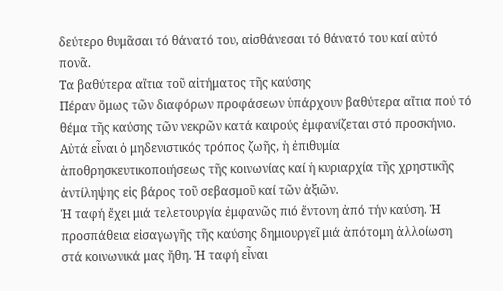δεύτερο θυμᾶσαι τό θάνατό του, αἰσθάνεσαι τό θάνατό του καί αὐτό πονᾶ.
Τα βαθύτερα αἴτια τοῦ αἰτήματος τῆς καύσης
Πέραν ὅμως τῶν διαφόρων προφάσεων ὑπάρχουν βαθύτερα αἴτια πού τό θέμα τῆς καύσης τῶν νεκρῶν κατά καιρούς ἐμφανίζεται στό προσκήνιο. Αὐτά εἶναι ὁ μηδενιστικός τρόπος ζωῆς, ἡ ἐπιθυμία ἀποθρησκευτικοποιήσεως τῆς κοινωνίας καί ἡ κυριαρχία τῆς χρηστικῆς ἀντίληψης εἰς βάρος τοῦ σεβασμοῦ καί τῶν ἀξιῶν.
Ἡ ταφή ἔχει μιά τελετουργία ἐμφανῶς πιό ἔντονη ἀπό τήν καύση. Ἡ προσπάθεια εἰσαγωγῆς τῆς καύσης δημιουργεῖ μιά ἀπότομη ἀλλοίωση στά κοινωνικά μας ἤθη. Ἡ ταφή εἶναι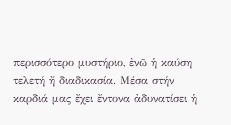περισσότερο μυστήριο, ἐνῶ ἡ καύση τελετή ἤ διαδικασία. Μέσα στήν καρδιά μας ἔχει ἔντονα ἀδυνατίσει ἡ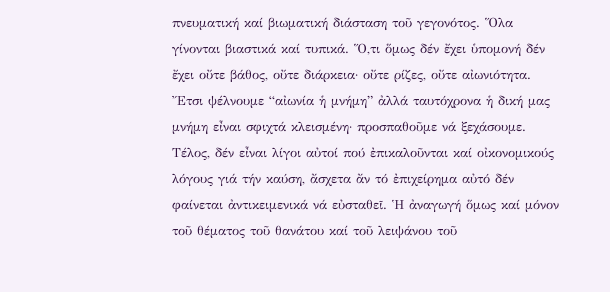πνευματική καί βιωματική διάσταση τοῦ γεγονότος. Ὅλα γίνονται βιαστικά καί τυπικά. Ὅ,τι ὅμως δέν ἔχει ὑπομονή δέν ἔχει οὔτε βάθος, οὔτε διάρκεια· οὔτε ρίζες, οὔτε αἰωνιότητα. Ἔτσι ψέλνουμε “αἰωνία ἡ μνήμη” ἀλλά ταυτόχρονα ἡ δική μας μνήμη εἶναι σφιχτά κλεισμένη· προσπαθοῦμε νά ξεχάσουμε.
Τέλος, δέν εἶναι λίγοι αὐτοί πού ἐπικαλοῦνται καί οἰκονομικούς λόγους γιά τήν καύση, ἄσχετα ἄν τό ἐπιχείρημα αὐτό δέν φαίνεται ἀντικειμενικά νά εὐσταθεῖ. Ἡ ἀναγωγή ὅμως καί μόνον τοῦ θέματος τοῦ θανάτου καί τοῦ λειψάνου τοῦ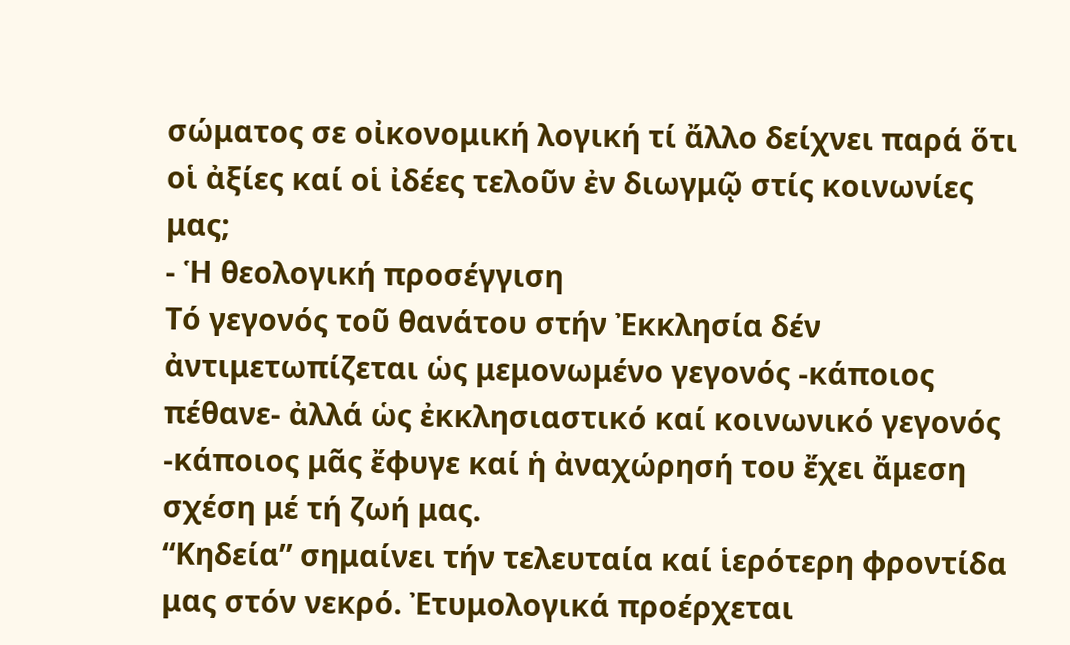σώματος σε οἰκονομική λογική τί ἄλλο δείχνει παρά ὅτι οἱ ἀξίες καί οἱ ἰδέες τελοῦν ἐν διωγμῷ στίς κοινωνίες μας;
- Ἡ θεολογική προσέγγιση
Τό γεγονός τοῦ θανάτου στήν Ἐκκλησία δέν ἀντιμετωπίζεται ὡς μεμονωμένο γεγονός -κάποιος πέθανε- ἀλλά ὡς ἐκκλησιαστικό καί κοινωνικό γεγονός -κάποιος μᾶς ἔφυγε καί ἡ ἀναχώρησή του ἔχει ἄμεση σχέση μέ τή ζωή μας.
“Κηδεία” σημαίνει τήν τελευταία καί ἱερότερη φροντίδα μας στόν νεκρό. Ἐτυμολογικά προέρχεται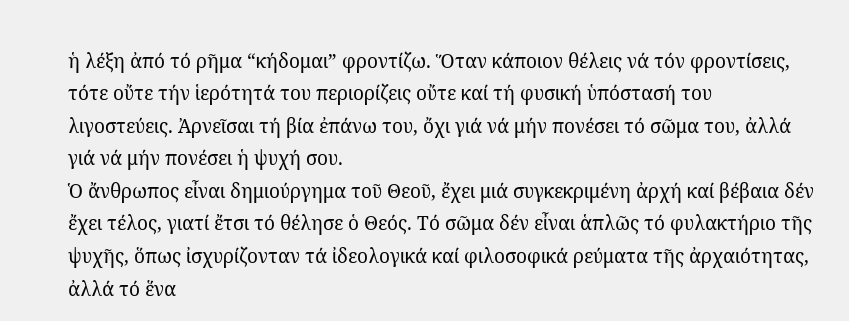ἡ λέξη ἀπό τό ρῆμα “κήδομαι” φροντίζω. Ὅταν κάποιον θέλεις νά τόν φροντίσεις, τότε οὔτε τήν ἱερότητά του περιορίζεις οὔτε καί τή φυσική ὑπόστασή του λιγοστεύεις. Ἀρνεῖσαι τή βία ἐπάνω του, ὄχι γιά νά μήν πονέσει τό σῶμα του, ἀλλά γιά νά μήν πονέσει ἡ ψυχή σου.
Ὁ ἄνθρωπος εἶναι δημιούργημα τοῦ Θεοῦ, ἔχει μιά συγκεκριμένη ἀρχή καί βέβαια δέν ἔχει τέλος, γιατί ἔτσι τό θέλησε ὁ Θεός. Τό σῶμα δέν εἶναι ἁπλῶς τό φυλακτήριο τῆς ψυχῆς, ὅπως ἰσχυρίζονταν τά ἰδεολογικά καί φιλοσοφικά ρεύματα τῆς ἀρχαιότητας, ἀλλά τό ἕνα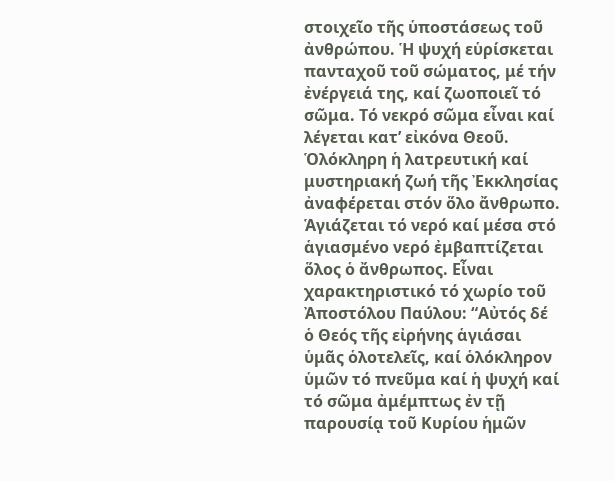στοιχεῖο τῆς ὑποστάσεως τοῦ ἀνθρώπου. Ἡ ψυχή εὑρίσκεται πανταχοῦ τοῦ σώματος, μέ τήν ἐνέργειά της, καί ζωοποιεῖ τό σῶμα. Τό νεκρό σῶμα εἶναι καί λέγεται κατ’ εἰκόνα Θεοῦ.
Ὁλόκληρη ἡ λατρευτική καί μυστηριακή ζωή τῆς Ἐκκλησίας ἀναφέρεται στόν ὅλο ἄνθρωπο. Ἁγιάζεται τό νερό καί μέσα στό ἁγιασμένο νερό ἐμβαπτίζεται ὅλος ὁ ἄνθρωπος. Εἶναι χαρακτηριστικό τό χωρίο τοῦ Ἀποστόλου Παύλου: “Αὐτός δέ ὁ Θεός τῆς εἰρήνης ἁγιάσαι ὑμᾶς ὁλοτελεῖς, καί ὁλόκληρον ὑμῶν τό πνεῦμα καί ἡ ψυχή καί τό σῶμα ἀμέμπτως ἐν τῇ παρουσίᾳ τοῦ Κυρίου ἡμῶν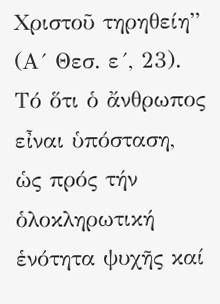Χριστοῦ τηρηθείη” (Α´ Θεσ. ε´, 23).
Τό ὅτι ὁ ἄνθρωπος εἶναι ὑπόσταση, ὡς πρός τήν ὁλοκληρωτική ἑνότητα ψυχῆς καί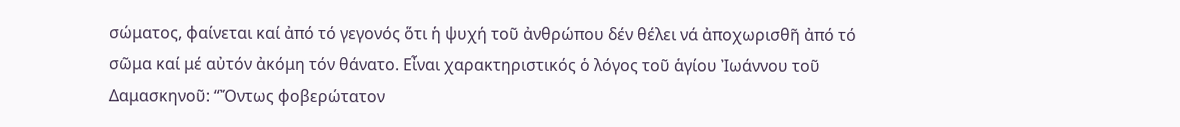σώματος, φαίνεται καί ἀπό τό γεγονός ὅτι ἡ ψυχή τοῦ ἀνθρώπου δέν θέλει νά ἀποχωρισθῆ ἀπό τό σῶμα καί μέ αὐτόν ἀκόμη τόν θάνατο. Εἶναι χαρακτηριστικός ὁ λόγος τοῦ ἁγίου Ἰωάννου τοῦ Δαμασκηνοῦ: “Ὄντως φοβερώτατον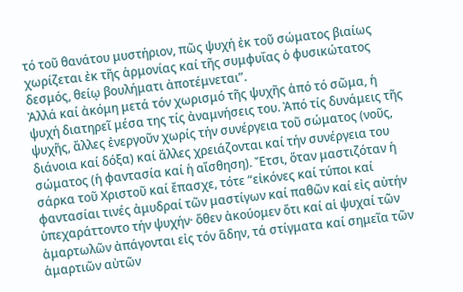τό τοῦ θανάτου μυστήριον, πῶς ψυχή ἐκ τοῦ σώματος βιαίως χωρίζεται ἐκ τῆς ἁρμονίας καί τῆς συμφυΐας ὁ φυσικώτατος δεσμός, θείῳ βουλήματι ἀποτέμνεται”.
Ἀλλά καί ἀκόμη μετά τόν χωρισμό τῆς ψυχῆς ἀπό τό σῶμα, ἡ ψυχή διατηρεῖ μέσα της τίς ἀναμνήσεις του. Ἀπό τίς δυνάμεις τῆς ψυχῆς, ἄλλες ἐνεργοῦν χωρίς τήν συνέργεια τοῦ σώματος (νοῦς, διάνοια καί δόξα) καί ἄλλες χρειάζονται καί τήν συνέργεια του σώματος (ἡ φαντασία καί ἡ αἴσθηση). Ἔτσι, ὅταν μαστιζόταν ἡ σάρκα τοῦ Χριστοῦ καί ἔπασχε, τότε “εἰκόνες καί τύποι καί φαντασίαι τινές ἀμυδραί τῶν μαστίγων καί παθῶν καί εἰς αὐτήν ὑπεχαράττοντο τήν ψυχήν· ὅθεν ἀκούομεν ὅτι καί αἱ ψυχαί τῶν ἁμαρτωλῶν ἀπάγονται εἰς τόν ἅδην, τά στίγματα καί σημεῖα τῶν ἁμαρτιῶν αὐτῶν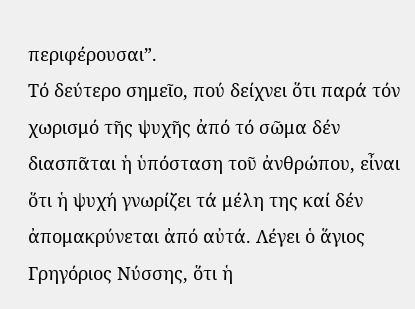περιφέρουσαι”.
Τό δεύτερο σημεῖο, πού δείχνει ὅτι παρά τόν χωρισμό τῆς ψυχῆς ἀπό τό σῶμα δέν διασπᾶται ἡ ὑπόσταση τοῦ ἀνθρώπου, εἶναι ὅτι ἡ ψυχή γνωρίζει τά μέλη της καί δέν ἀπομακρύνεται ἀπό αὐτά. Λέγει ὁ ἅγιος Γρηγόριος Νύσσης, ὅτι ἡ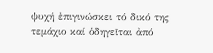ψυχή ἐπιγινώσκει τό δικό της τεμάχιο καί ὁδηγεῖται ἀπό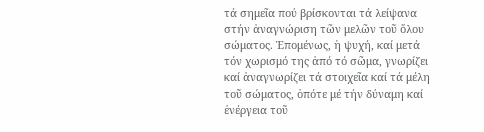τά σημεῖα πού βρίσκονται τά λείψανα στήν ἀναγνώριση τῶν μελῶν τοῦ ὅλου σώματος. Ἑπομένως, ἡ ψυχή, καί μετά τόν χωρισμό της ἀπό τό σῶμα, γνωρίζει καί ἀναγνωρίζει τά στοιχεῖα καί τά μέλη τοῦ σώματος, ὁπότε μέ τήν δύναμη καί ἐνέργεια τοῦ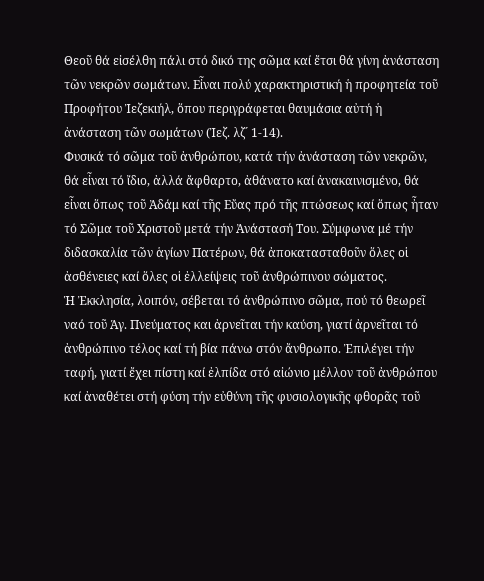Θεοῦ θά εἰσέλθη πάλι στό δικό της σῶμα καί ἔτσι θά γίνη ἀνάσταση τῶν νεκρῶν σωμάτων. Εἶναι πολύ χαρακτηριστική ἡ προφητεία τοῦ Προφήτου Ἰεζεκιήλ, ὅπου περιγράφεται θαυμάσια αὐτή ἡ ἀνάσταση τῶν σωμάτων (Ἰεζ. λζ´ 1-14).
Φυσικά τό σῶμα τοῦ ἀνθρώπου, κατά τήν ἀνάσταση τῶν νεκρῶν, θά εἶναι τό ἴδιο, ἀλλά ἄφθαρτο, ἀθάνατο καί ἀνακαινισμένο, θά εἶναι ὅπως τοῦ Ἀδάμ καί τῆς Εὔας πρό τῆς πτώσεως καί ὅπως ἦταν τό Σῶμα τοῦ Χριστοῦ μετά τήν Ἀνάστασή Του. Σύμφωνα μέ τήν διδασκαλία τῶν ἁγίων Πατέρων, θά ἀποκατασταθοῦν ὅλες οἱ ἀσθένειες καί ὅλες οἱ ἐλλείψεις τοῦ ἀνθρώπινου σώματος.
Ἡ Ἐκκλησία, λοιπόν, σέβεται τό ἀνθρώπινο σῶμα, πού τό θεωρεῖ ναό τοῦ Ἁγ. Πνεύματος και ἀρνεῖται τήν καύση, γιατί ἀρνεῖται τό ἀνθρώπινο τέλος καί τή βία πάνω στόν ἄνθρωπο. Ἐπιλέγει τήν ταφή, γιατί ἔχει πίστη καί ἐλπίδα στό αἰώνιο μέλλον τοῦ ἀνθρώπου καί ἀναθέτει στή φύση τήν εὐθύνη τῆς φυσιολογικῆς φθορᾶς τοῦ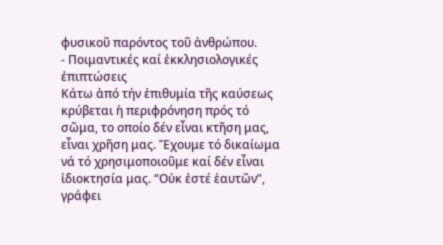φυσικοῦ παρόντος τοῦ ἀνθρώπου.
- Ποιμαντικές καί ἐκκλησιολογικές ἐπιπτώσεις
Κάτω ἀπό τήν ἐπιθυμία τῆς καύσεως κρύβεται ἡ περιφρόνηση πρός τό σῶμα, το οποίο δέν εἶναι κτῆση μας, εἶναι χρῆση μας. Ἔχουμε τό δικαίωμα νά τό χρησιμοποιοῦμε καί δέν εἶναι ἰδιοκτησία μας. “Οὐκ ἐστέ ἑαυτῶν”, γράφει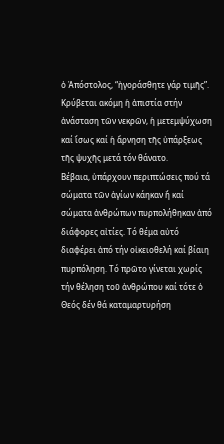ὁ Ἀπόστολος, “ἠγοράσθητε γάρ τιμῆς”. Κρύβεται ακόμη ἡ ἀπιστία στήν ἀνάσταση τῶν νεκρῶν, ἡ μετεμψύχωση καί ἴσως καί ἡ ἄρνηση τῆς ὑπάρξεως τῆς ψυχῆς μετά τόν θάνατο.
Βέβαια, ὑπάρχουν περιπτώσεις πού τά σώματα τῶν ἁγίων κάηκαν ἤ καί σώματα ἀνθρώπων πυρπολήθηκαν ἀπό διάφορες αἰτίες. Τό θέμα αὐτό διαφέρει ἀπό τήν οἰκειοθελή καί βίαιη πυρπόληση. Τό πρῶτο γίνεται χωρίς τήν θέληση τοῦ ἀνθρώπου καί τότε ὁ Θεός δέν θά καταμαρτυρήση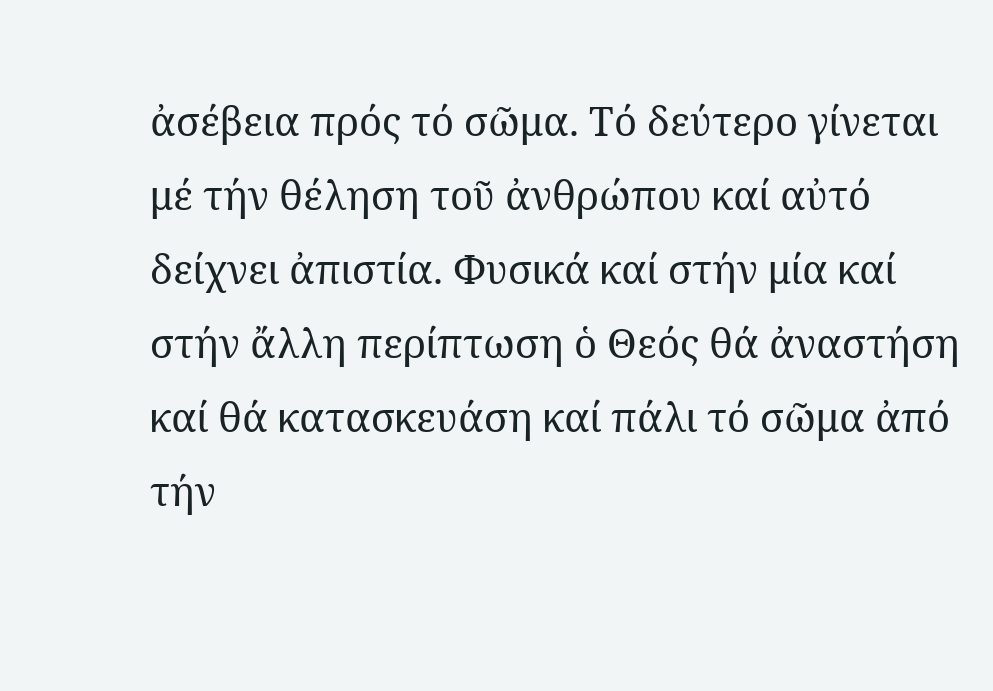ἀσέβεια πρός τό σῶμα. Τό δεύτερο γίνεται μέ τήν θέληση τοῦ ἀνθρώπου καί αὐτό δείχνει ἀπιστία. Φυσικά καί στήν μία καί στήν ἄλλη περίπτωση ὁ Θεός θά ἀναστήση καί θά κατασκευάση καί πάλι τό σῶμα ἀπό τήν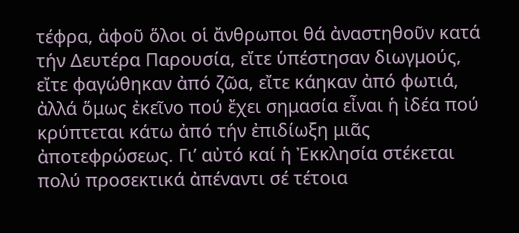τέφρα, ἀφοῦ ὅλοι οἱ ἄνθρωποι θά ἀναστηθοῦν κατά τήν Δευτέρα Παρουσία, εἴτε ὑπέστησαν διωγμούς, εἴτε φαγώθηκαν ἀπό ζῶα, εἴτε κάηκαν ἀπό φωτιά, ἀλλά ὅμως ἐκεῖνο πού ἔχει σημασία εἶναι ἡ ἰδέα πού κρύπτεται κάτω ἀπό τήν ἐπιδίωξη μιᾶς ἀποτεφρώσεως. Γι’ αὐτό καί ἡ Ἐκκλησία στέκεται πολύ προσεκτικά ἀπέναντι σέ τέτοια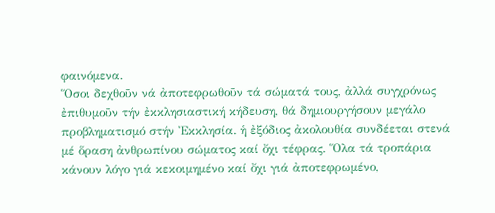φαινόμενα.
Ὅσοι δεχθοῦν νά ἀποτεφρωθοῦν τά σώματά τους, ἀλλά συγχρόνως ἐπιθυμοῦν τήν ἐκκλησιαστική κήδευση, θά δημιουργήσουν μεγάλο προβληματισμό στήν Ἐκκλησία. ἡ ἐξόδιος ἀκολουθία συνδέεται στενά μέ ὅραση ἀνθρωπίνου σώματος καί ὄχι τέφρας. Ὅλα τά τροπάρια κάνουν λόγο γιά κεκοιμημένο καί ὄχι γιά ἀποτεφρωμένο,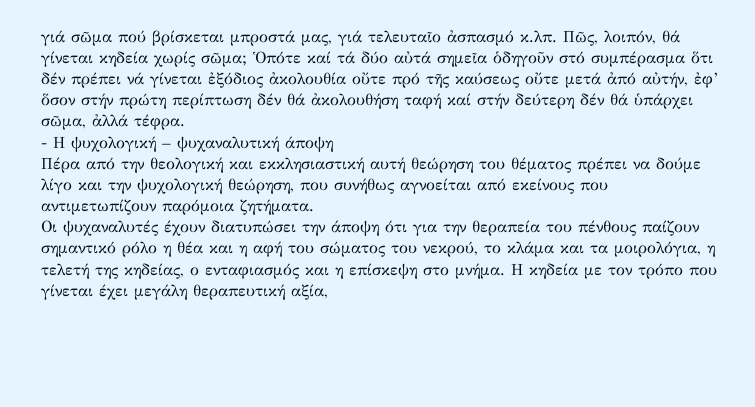γιά σῶμα πού βρίσκεται μπροστά μας, γιά τελευταῖο ἀσπασμό κ.λπ. Πῶς, λοιπόν, θά γίνεται κηδεία χωρίς σῶμα; Ὁπότε καί τά δύο αὐτά σημεῖα ὁδηγοῦν στό συμπέρασμα ὅτι δέν πρέπει νά γίνεται ἐξόδιος ἀκολουθία οὔτε πρό τῆς καύσεως οὔτε μετά ἀπό αὐτήν, ἐφ’ ὅσον στήν πρώτη περίπτωση δέν θά ἀκολουθήση ταφή καί στήν δεύτερη δέν θά ὑπάρχει σῶμα, ἀλλά τέφρα.
- Η ψυχολογική – ψυχαναλυτική άποψη
Πέρα από την θεολογική και εκκλησιαστική αυτή θεώρηση του θέματος πρέπει να δούμε λίγο και την ψυχολογική θεώρηση, που συνήθως αγνοείται από εκείνους που αντιμετωπίζουν παρόμοια ζητήματα.
Οι ψυχαναλυτές έχουν διατυπώσει την άποψη ότι για την θεραπεία του πένθους παίζουν σημαντικό ρόλο η θέα και η αφή του σώματος του νεκρού, το κλάμα και τα μοιρολόγια, η τελετή της κηδείας, ο ενταφιασμός και η επίσκεψη στο μνήμα. Η κηδεία με τον τρόπο που γίνεται έχει μεγάλη θεραπευτική αξία,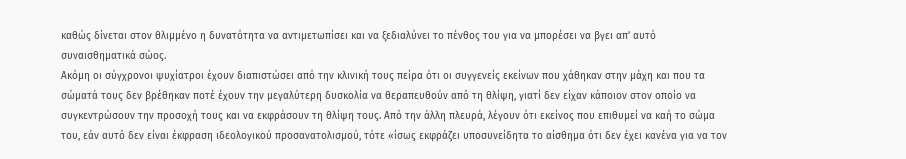καθώς δίνεται στον θλιμμένο η δυνατότητα να αντιμετωπίσει και να ξεδιαλύνει το πένθος του για να μπορέσει να βγει απ’ αυτό συναισθηματικά σώος.
Ακόμη οι σύγχρονοι ψυχίατροι έχουν διαπιστώσει από την κλινική τους πείρα ότι οι συγγενείς εκείνων που χάθηκαν στην μάχη και που τα σώματά τους δεν βρέθηκαν ποτέ έχουν την μεγαλύτερη δυσκολία να θεραπευθούν από τη θλίψη, γιατί δεν είχαν κάποιον στον οποίο να συγκεντρώσουν την προσοχή τους και να εκφράσουν τη θλίψη τους. Από την άλλη πλευρά, λέγουν ότι εκείνος που επιθυμεί να καή το σώμα του, εάν αυτό δεν είναι έκφραση ιδεολογικού προσανατολισμού, τότε «ίσως εκφράζει υποσυνείδητα το αίσθημα ότι δεν έχει κανένα για να τον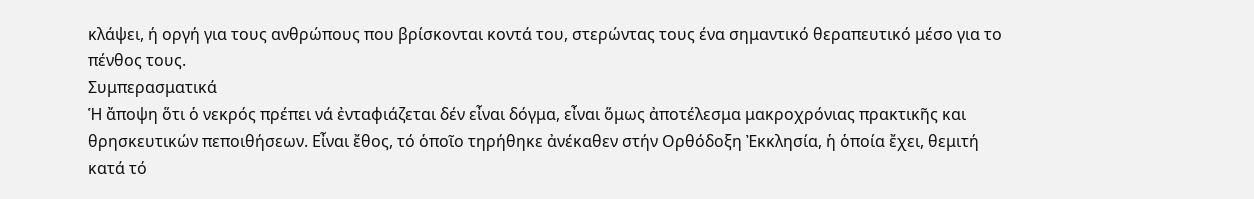κλάψει, ή οργή για τους ανθρώπους που βρίσκονται κοντά του, στερώντας τους ένα σημαντικό θεραπευτικό μέσο για το πένθος τους.
Συμπερασματικά
Ἡ ἄποψη ὅτι ὁ νεκρός πρέπει νά ἐνταφιάζεται δέν εἶναι δόγμα, εἶναι ὅμως ἀποτέλεσμα μακροχρόνιας πρακτικῆς και θρησκευτικών πεποιθήσεων. Εἶναι ἔθος, τό ὁποῖο τηρήθηκε ἀνέκαθεν στήν Ορθόδοξη Ἐκκλησία, ἡ ὁποία ἔχει, θεμιτή κατά τό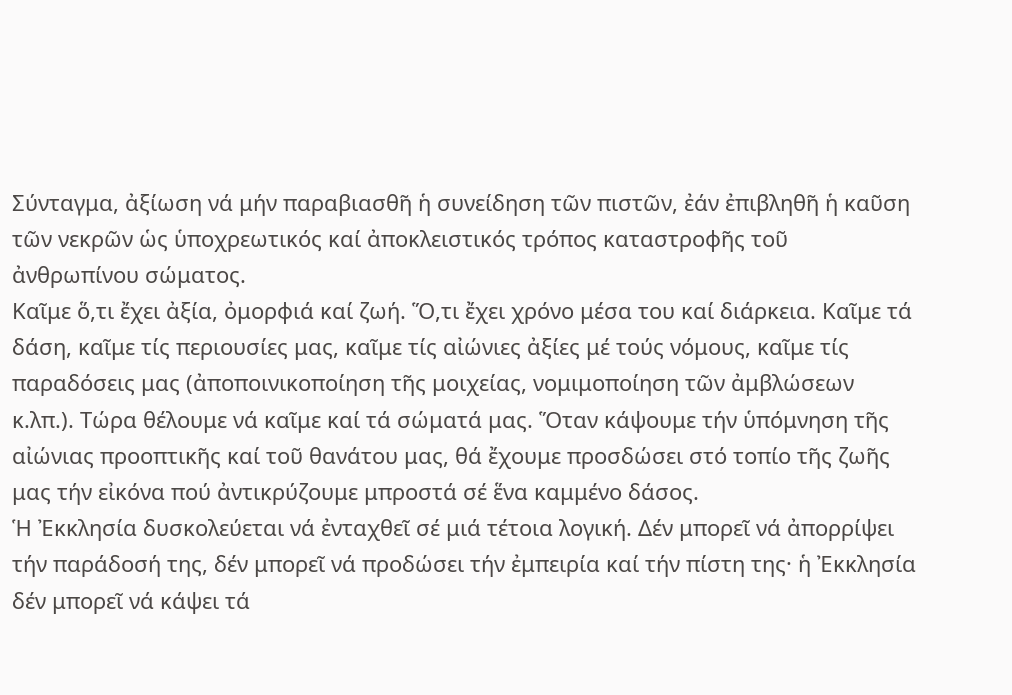Σύνταγμα, ἀξίωση νά μήν παραβιασθῆ ἡ συνείδηση τῶν πιστῶν, ἐάν ἐπιβληθῆ ἡ καῦση τῶν νεκρῶν ὡς ὑποχρεωτικός καί ἀποκλειστικός τρόπος καταστροφῆς τοῦ ἀνθρωπίνου σώματος.
Καῖμε ὅ,τι ἔχει ἀξία, ὀμορφιά καί ζωή. Ὅ,τι ἔχει χρόνο μέσα του καί διάρκεια. Καῖμε τά δάση, καῖμε τίς περιουσίες μας, καῖμε τίς αἰώνιες ἀξίες μέ τούς νόμους, καῖμε τίς παραδόσεις μας (ἀποποινικοποίηση τῆς μοιχείας, νομιμοποίηση τῶν ἀμβλώσεων κ.λπ.). Τώρα θέλουμε νά καῖμε καί τά σώματά μας. Ὅταν κάψουμε τήν ὑπόμνηση τῆς αἰώνιας προοπτικῆς καί τοῦ θανάτου μας, θά ἔχουμε προσδώσει στό τοπίο τῆς ζωῆς μας τήν εἰκόνα πού ἀντικρύζουμε μπροστά σέ ἕνα καμμένο δάσος.
Ἡ Ἐκκλησία δυσκολεύεται νά ἐνταχθεῖ σέ μιά τέτοια λογική. Δέν μπορεῖ νά ἀπορρίψει τήν παράδοσή της, δέν μπορεῖ νά προδώσει τήν ἐμπειρία καί τήν πίστη της· ἡ Ἐκκλησία δέν μπορεῖ νά κάψει τά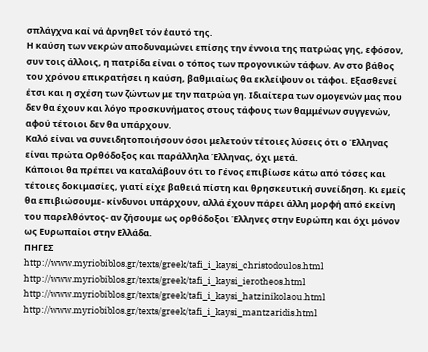σπλάγχνα καί νά ἀρνηθεῖ τόν ἑαυτό της.
Η καύση των νεκρών αποδυναμώνει επίσης την έννοια της πατρώας γης, εφόσον, συν τοις άλλοις, η πατρίδα είναι ο τόπος των προγονικών τάφων. Αν στο βάθος του χρόνου επικρατήσει η καύση, βαθμιαίως θα εκλείψουν οι τάφοι. Εξασθενεί έτσι και η σχέση των ζώντων με την πατρώα γη. Ιδιαίτερα των ομογενών μας που δεν θα έχουν και λόγο προσκυνήματος στους τάφους των θαμμένων συγγενών, αφού τέτοιοι δεν θα υπάρχουν.
Καλό είναι να συνειδητοποιήσουν όσοι μελετούν τέτοιες λύσεις ότι ο Έλληνας είναι πρώτα Ορθόδοξος και παράλληλα Έλληνας, όχι μετά.
Κάποιοι θα πρέπει να καταλάβουν ότι το Γένος επιβίωσε κάτω από τόσες και τέτοιες δοκιμασίες, γιατί είχε βαθειά πίστη και θρησκευτική συνείδηση. Κι εμείς θα επιβιώσουμε- κίνδυνοι υπάρχουν, αλλά έχουν πάρει άλλη μορφή από εκείνη του παρελθόντος- αν ζήσουμε ως ορθόδοξοι Έλληνες στην Ευρώπη και όχι μόνον ως Ευρωπαίοι στην Ελλάδα.
ΠΗΓΕΣ
http://www.myriobiblos.gr/texts/greek/tafi_i_kaysi_christodoulos.html
http://www.myriobiblos.gr/texts/greek/tafi_i_kaysi_ierotheos.html
http://www.myriobiblos.gr/texts/greek/tafi_i_kaysi_hatzinikolaou.html
http://www.myriobiblos.gr/texts/greek/tafi_i_kaysi_mantzaridis.html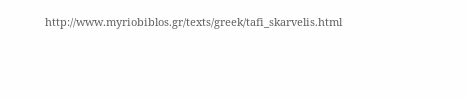http://www.myriobiblos.gr/texts/greek/tafi_skarvelis.html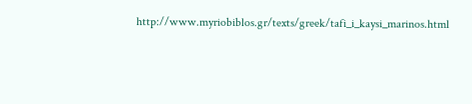http://www.myriobiblos.gr/texts/greek/tafi_i_kaysi_marinos.html